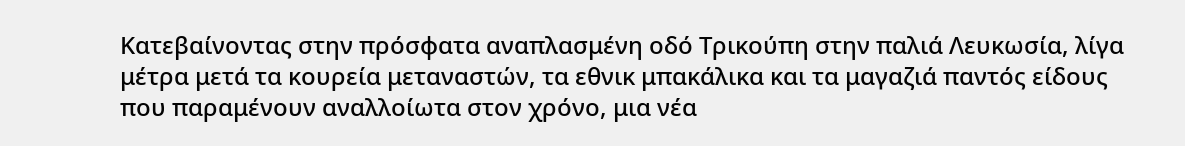Κατεβαίνοντας στην πρόσφατα αναπλασμένη οδό Τρικούπη στην παλιά Λευκωσία, λίγα μέτρα μετά τα κουρεία μεταναστών, τα εθνικ μπακάλικα και τα μαγαζιά παντός είδους που παραμένουν αναλλοίωτα στον χρόνο, μια νέα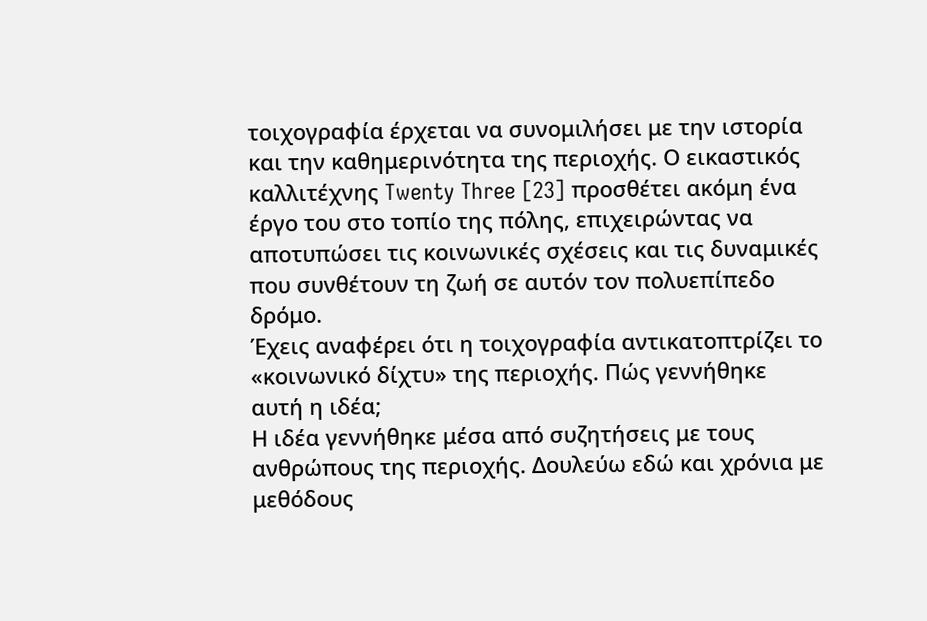τοιχογραφία έρχεται να συνομιλήσει με την ιστορία και την καθημερινότητα της περιοχής. Ο εικαστικός καλλιτέχνης Twenty Three [23] προσθέτει ακόμη ένα έργο του στο τοπίο της πόλης, επιχειρώντας να αποτυπώσει τις κοινωνικές σχέσεις και τις δυναμικές που συνθέτουν τη ζωή σε αυτόν τον πολυεπίπεδο δρόμο.
Έχεις αναφέρει ότι η τοιχογραφία αντικατοπτρίζει το «κοινωνικό δίχτυ» της περιοχής. Πώς γεννήθηκε αυτή η ιδέα;
Η ιδέα γεννήθηκε μέσα από συζητήσεις με τους ανθρώπους της περιοχής. Δουλεύω εδώ και χρόνια με μεθόδους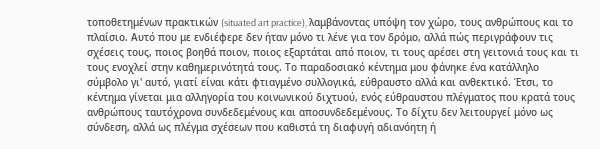τοποθετημένων πρακτικών (situated art practice), λαμβάνοντας υπόψη τον χώρο, τους ανθρώπους και το πλαίσιο. Αυτό που με ενδιέφερε δεν ήταν μόνο τι λένε για τον δρόμο, αλλά πώς περιγράφουν τις σχέσεις τους, ποιος βοηθά ποιον, ποιος εξαρτάται από ποιον, τι τους αρέσει στη γειτονιά τους και τι τους ενοχλεί στην καθημερινότητά τους. Το παραδοσιακό κέντημα μου φάνηκε ένα κατάλληλο σύμβολο γι' αυτό, γιατί είναι κάτι φτιαγμένο συλλογικά, εύθραυστο αλλά και ανθεκτικό. Έτσι, το κέντημα γίνεται μια αλληγορία του κοινωνικού διχτυού, ενός εύθραυστου πλέγματος που κρατά τους ανθρώπους ταυτόχρονα συνδεδεμένους και αποσυνδεδεμένους. Το δίχτυ δεν λειτουργεί μόνο ως σύνδεση, αλλά ως πλέγμα σχέσεων που καθιστά τη διαφυγή αδιανόητη ή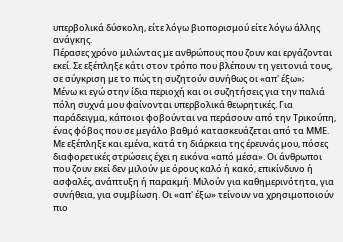υπερβολικά δύσκολη, είτε λόγω βιοπορισμού είτε λόγω άλλης ανάγκης.
Πέρασες χρόνο μιλώντας με ανθρώπους που ζουν και εργάζονται εκεί. Σε εξέπληξε κάτι στον τρόπο που βλέπουν τη γειτονιά τους, σε σύγκριση με το πώς τη συζητούν συνήθως οι «απ' έξω»;
Μένω κι εγώ στην ίδια περιοχή και οι συζητήσεις για την παλιά πόλη συχνά μου φαίνονται υπερβολικά θεωρητικές. Για παράδειγμα, κάποιοι φοβούνται να περάσουν από την Τρικούπη, ένας φόβος που σε μεγάλο βαθμό κατασκευάζεται από τα ΜΜΕ. Με εξέπληξε και εμένα, κατά τη διάρκεια της έρευνάς μου, πόσες διαφορετικές στρώσεις έχει η εικόνα «από μέσα». Οι άνθρωποι που ζουν εκεί δεν μιλούν με όρους καλό ή κακό, επικίνδυνο ή ασφαλές, ανάπτυξη ή παρακμή. Μιλούν για καθημερινότητα, για συνήθεια, για συμβίωση. Οι «απ' έξω» τείνουν να χρησιμοποιούν πιο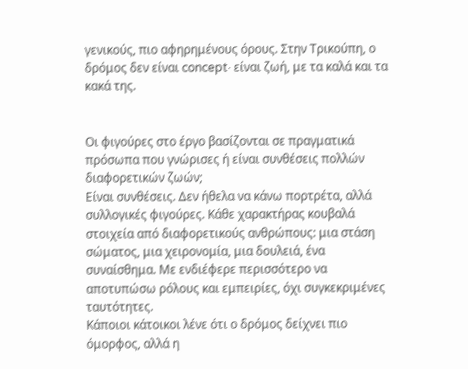γενικούς, πιο αφηρημένους όρους. Στην Τρικούπη, ο δρόμος δεν είναι concept· είναι ζωή, με τα καλά και τα κακά της.


Οι φιγούρες στο έργο βασίζονται σε πραγματικά πρόσωπα που γνώρισες ή είναι συνθέσεις πολλών διαφορετικών ζωών;
Είναι συνθέσεις. Δεν ήθελα να κάνω πορτρέτα, αλλά συλλογικές φιγούρες. Κάθε χαρακτήρας κουβαλά στοιχεία από διαφορετικούς ανθρώπους: μια στάση σώματος, μια χειρονομία, μια δουλειά, ένα συναίσθημα. Με ενδιέφερε περισσότερο να αποτυπώσω ρόλους και εμπειρίες, όχι συγκεκριμένες ταυτότητες.
Κάποιοι κάτοικοι λένε ότι ο δρόμος δείχνει πιο όμορφος, αλλά η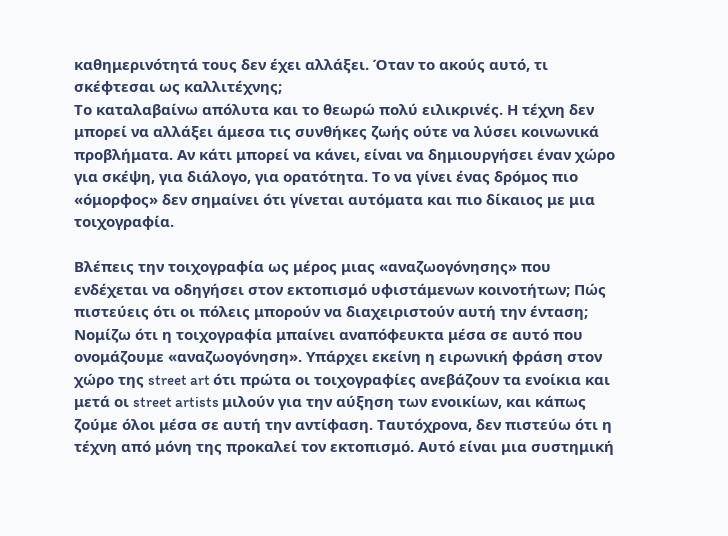καθημερινότητά τους δεν έχει αλλάξει. Όταν το ακούς αυτό, τι σκέφτεσαι ως καλλιτέχνης;
Το καταλαβαίνω απόλυτα και το θεωρώ πολύ ειλικρινές. Η τέχνη δεν μπορεί να αλλάξει άμεσα τις συνθήκες ζωής ούτε να λύσει κοινωνικά προβλήματα. Αν κάτι μπορεί να κάνει, είναι να δημιουργήσει έναν χώρο για σκέψη, για διάλογο, για ορατότητα. Το να γίνει ένας δρόμος πιο «όμορφος» δεν σημαίνει ότι γίνεται αυτόματα και πιο δίκαιος με μια τοιχογραφία.

Βλέπεις την τοιχογραφία ως μέρος μιας «αναζωογόνησης» που ενδέχεται να οδηγήσει στον εκτοπισμό υφιστάμενων κοινοτήτων; Πώς πιστεύεις ότι οι πόλεις μπορούν να διαχειριστούν αυτή την ένταση;
Νομίζω ότι η τοιχογραφία μπαίνει αναπόφευκτα μέσα σε αυτό που ονομάζουμε «αναζωογόνηση». Υπάρχει εκείνη η ειρωνική φράση στον χώρο της street art ότι πρώτα οι τοιχογραφίες ανεβάζουν τα ενοίκια και μετά οι street artists μιλούν για την αύξηση των ενοικίων, και κάπως ζούμε όλοι μέσα σε αυτή την αντίφαση. Ταυτόχρονα, δεν πιστεύω ότι η τέχνη από μόνη της προκαλεί τον εκτοπισμό. Αυτό είναι μια συστημική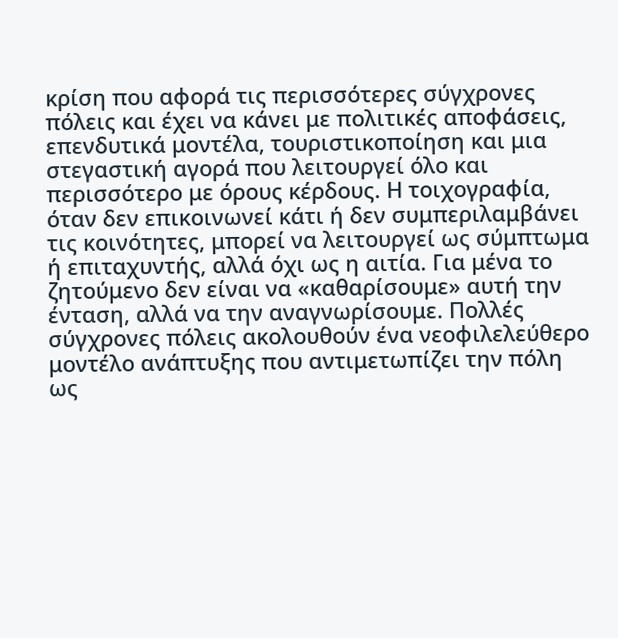κρίση που αφορά τις περισσότερες σύγχρονες πόλεις και έχει να κάνει με πολιτικές αποφάσεις, επενδυτικά μοντέλα, τουριστικοποίηση και μια στεγαστική αγορά που λειτουργεί όλο και περισσότερο με όρους κέρδους. Η τοιχογραφία, όταν δεν επικοινωνεί κάτι ή δεν συμπεριλαμβάνει τις κοινότητες, μπορεί να λειτουργεί ως σύμπτωμα ή επιταχυντής, αλλά όχι ως η αιτία. Για μένα το ζητούμενο δεν είναι να «καθαρίσουμε» αυτή την ένταση, αλλά να την αναγνωρίσουμε. Πολλές σύγχρονες πόλεις ακολουθούν ένα νεοφιλελεύθερο μοντέλο ανάπτυξης που αντιμετωπίζει την πόλη ως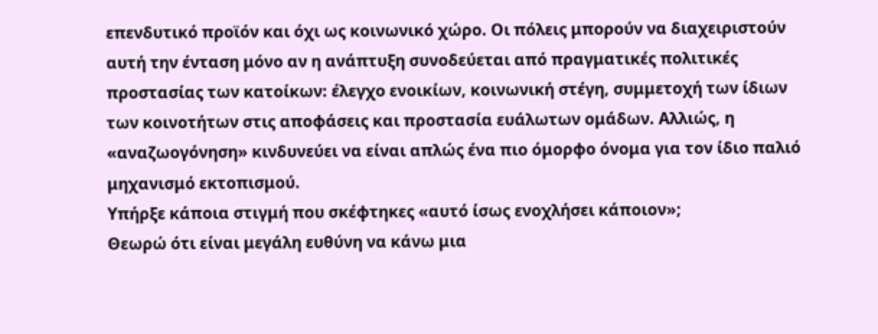επενδυτικό προϊόν και όχι ως κοινωνικό χώρο. Οι πόλεις μπορούν να διαχειριστούν αυτή την ένταση μόνο αν η ανάπτυξη συνοδεύεται από πραγματικές πολιτικές προστασίας των κατοίκων: έλεγχο ενοικίων, κοινωνική στέγη, συμμετοχή των ίδιων των κοινοτήτων στις αποφάσεις και προστασία ευάλωτων ομάδων. Αλλιώς, η «αναζωογόνηση» κινδυνεύει να είναι απλώς ένα πιο όμορφο όνομα για τον ίδιο παλιό μηχανισμό εκτοπισμού.
Υπήρξε κάποια στιγμή που σκέφτηκες «αυτό ίσως ενοχλήσει κάποιον»;
Θεωρώ ότι είναι μεγάλη ευθύνη να κάνω μια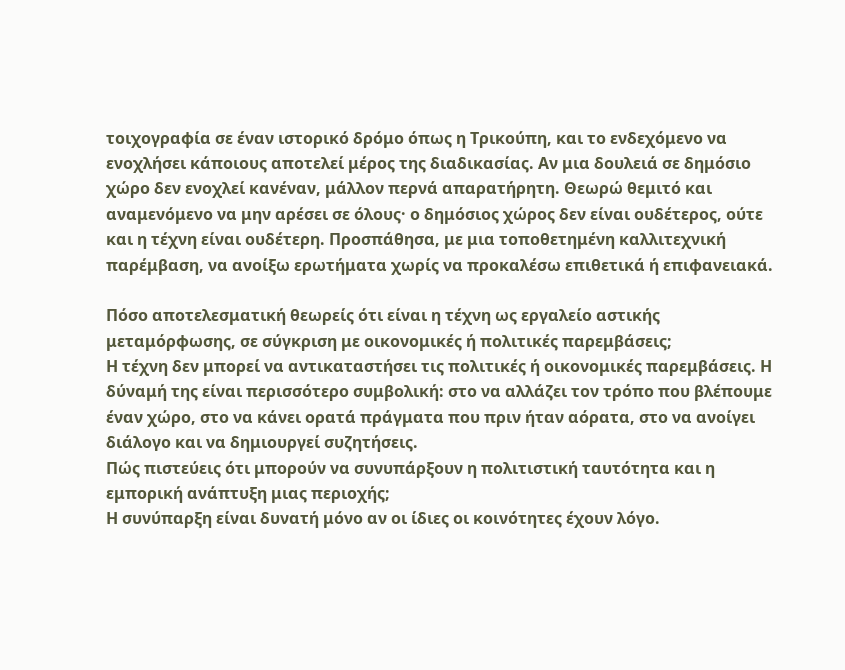τοιχογραφία σε έναν ιστορικό δρόμο όπως η Τρικούπη, και το ενδεχόμενο να ενοχλήσει κάποιους αποτελεί μέρος της διαδικασίας. Αν μια δουλειά σε δημόσιο χώρο δεν ενοχλεί κανέναν, μάλλον περνά απαρατήρητη. Θεωρώ θεμιτό και αναμενόμενο να μην αρέσει σε όλους· ο δημόσιος χώρος δεν είναι ουδέτερος, ούτε και η τέχνη είναι ουδέτερη. Προσπάθησα, με μια τοποθετημένη καλλιτεχνική παρέμβαση, να ανοίξω ερωτήματα χωρίς να προκαλέσω επιθετικά ή επιφανειακά.

Πόσο αποτελεσματική θεωρείς ότι είναι η τέχνη ως εργαλείο αστικής μεταμόρφωσης, σε σύγκριση με οικονομικές ή πολιτικές παρεμβάσεις;
Η τέχνη δεν μπορεί να αντικαταστήσει τις πολιτικές ή οικονομικές παρεμβάσεις. Η δύναμή της είναι περισσότερο συμβολική: στο να αλλάζει τον τρόπο που βλέπουμε έναν χώρο, στο να κάνει ορατά πράγματα που πριν ήταν αόρατα, στο να ανοίγει διάλογο και να δημιουργεί συζητήσεις.
Πώς πιστεύεις ότι μπορούν να συνυπάρξουν η πολιτιστική ταυτότητα και η εμπορική ανάπτυξη μιας περιοχής;
Η συνύπαρξη είναι δυνατή μόνο αν οι ίδιες οι κοινότητες έχουν λόγο.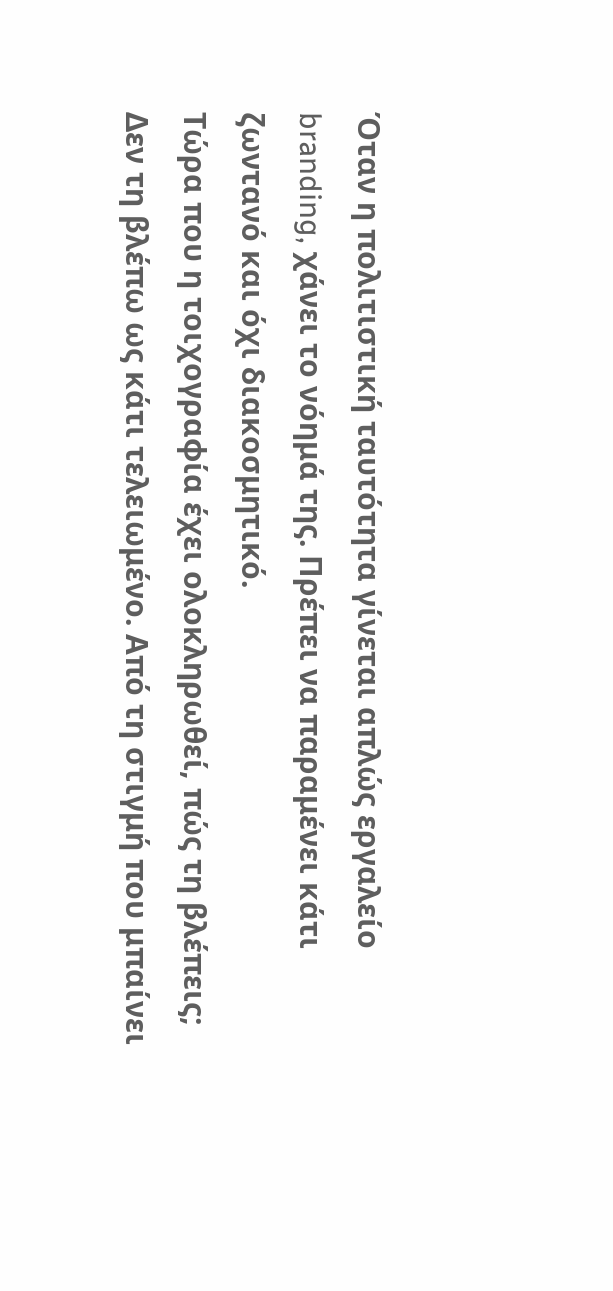Όταν η πολιτιστική ταυτότητα γίνεται απλώς εργαλείο branding, χάνει το νόημά της. Πρέπει να παραμένει κάτι ζωντανό και όχι διακοσμητικό.
Τώρα που η τοιχογραφία έχει ολοκληρωθεί, πώς τη βλέπεις;
Δεν τη βλέπω ως κάτι τελειωμένο. Από τη στιγμή που μπαίνει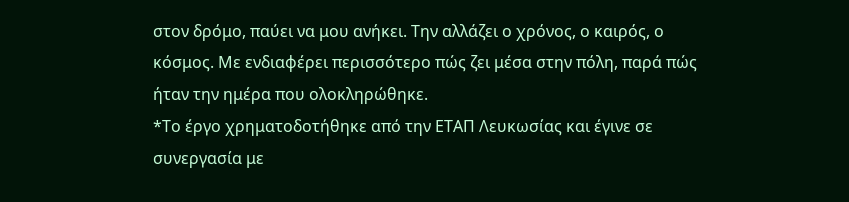στον δρόμο, παύει να μου ανήκει. Την αλλάζει ο χρόνος, ο καιρός, ο κόσμος. Με ενδιαφέρει περισσότερο πώς ζει μέσα στην πόλη, παρά πώς ήταν την ημέρα που ολοκληρώθηκε.
*Το έργο χρηματοδοτήθηκε από την ΕΤΑΠ Λευκωσίας και έγινε σε συνεργασία με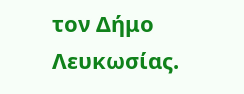τον Δήμο Λευκωσίας.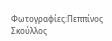Φωτογραφίες:Πεππίνος Σκούλλος